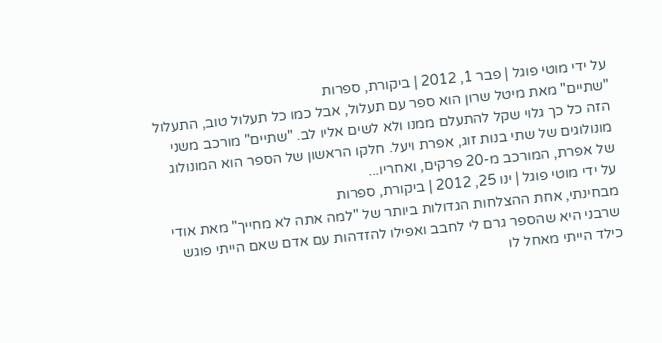על ידי מוטי פוגל | פבר 1, 2012 | ביקורת, ספרות
"שתיים" מאת מיטל שרון הוא ספר עם תעלול, אבל כמו כל תעלול טוב, התעלול הזה כל כך גלוי שקל להתעלם ממנו ולא לשים אליו לב. "שתיים" מורכב משני מונולוגים של שתי בנות זוג, אפרת ויעל. חלקו הראשון של הספר הוא המונולוג של אפרת, המורכב מ-20 פרקים, ואחריו...
על ידי מוטי פוגל | ינו 25, 2012 | ביקורת, ספרות
מבחינתי, אחת ההצלחות הגדולות ביותר של "למה אתה לא מחייך" מאת אודי שרבני היא שהספר גרם לי לחבב ואפילו להזדהות עם אדם שאם הייתי פוגש כילד הייתי מאחל לו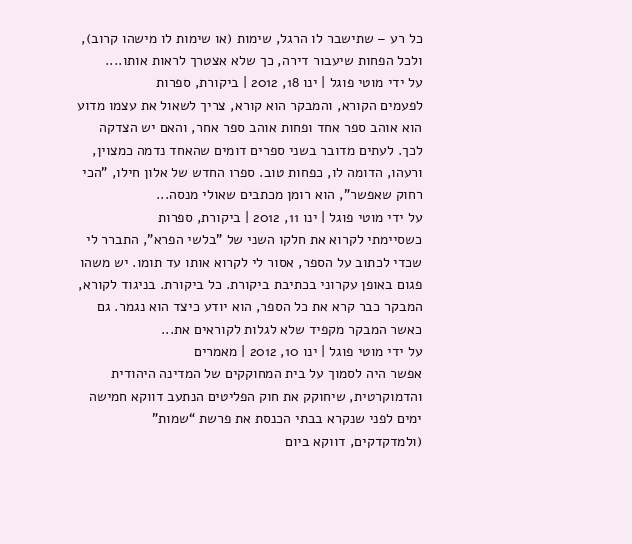כל רע – שתישבר לו הרגל, שימות (או שימות לו מישהו קרוב), ולכל הפחות שיעבור דירה, כך שלא אצטרך לראות אותו....
על ידי מוטי פוגל | ינו 18, 2012 | ביקורת, ספרות
לפעמים הקורא, והמבקר הוא קורא, צריך לשאול את עצמו מדוע הוא אוהב ספר אחד ופחות אוהב ספר אחר, והאם יש הצדקה לכך. לעתים מדובר בשני ספרים דומים שהאחד נדמה כמצוין, ורעהו, הדומה לו, כפחות טוב. ספרו החדש של אלון חילו, "הכי רחוק שאפשר", הוא רומן מכתבים שאולי מנסה...
על ידי מוטי פוגל | ינו 11, 2012 | ביקורת, ספרות
כשסיימתי לקרוא את חלקו השני של "בלשי הפרא", התברר לי שכדי לכתוב על הספר, אסור לי לקרוא אותו עד תומו. יש משהו פגום באופן עקרוני בכתיבת ביקורת. כל ביקורת. בניגוד לקורא, המבקר כבר קרא את כל הספר, הוא יודע כיצד הוא נגמר. גם כאשר המבקר מקפיד שלא לגלות לקוראים את...
על ידי מוטי פוגל | ינו 10, 2012 | מאמרים
אפשר היה לסמוך על בית המחוקקים של המדינה היהודית והדמוקרטית, שיחוקק את חוק הפליטים הנתעב דווקא חמישה ימים לפני שנקרא בבתי הכנסת את פרשת “שמות” (ולמדקדקים, דווקא ביום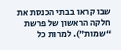שבו קראו בבתי הכנסת את חלקה הראשון של פרשת “שמות”). למרות כל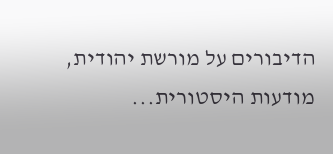הדיבורים על מורשת יהודית, מודעות היסטורית...